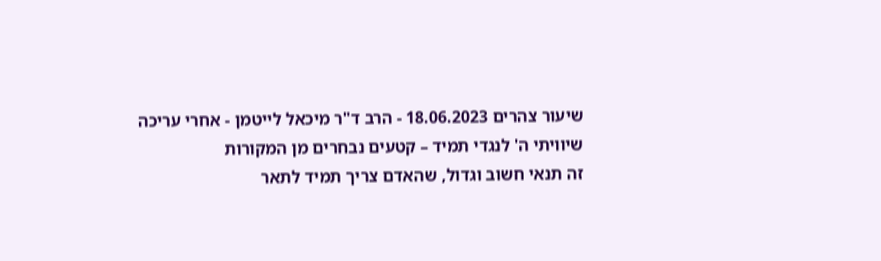שיעור צהרים 18.06.2023 - הרב ד"ר מיכאל לייטמן - אחרי עריכה
שיוויתי ה' לנגדי תמיד – קטעים נבחרים מן המקורות
זה תנאי חשוב וגדול, שהאדם צריך תמיד לתאר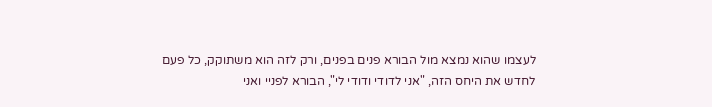לעצמו שהוא נמצא מול הבורא פנים בפנים, ורק לזה הוא משתוקק, כל פעם לחדש את היחס הזה, "אני לדודי ודודי לי", הבורא לפניי ואני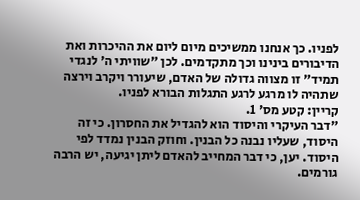לפניו. כך אנחנו ממשיכים מיום ליום את ההיכרות ואת הדיבורים בינינו וכך מתקדמים. לכן "שוויתי ה' לנגדי תמיד" זו מצווה גדולה של האדם, שיעורר ויקרב וירצה שתהיה לו מרגע לרגע התגלות הבורא לפניו.
קריין: קטע מס' 1.
"דבר העיקרי והיסוד הוא להגדיל את החסרון. כי זה היסוד, שעליו נבנה כל הבנין. וחוזק הבנין נמדד לפי היסוד. יען, כי דבר המחייב להאדם ליתן יגיעה, יש הרבה גורמים.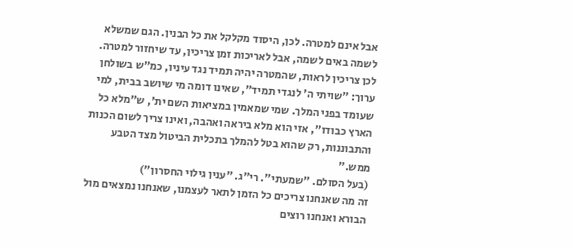אבל אינם למטרה. לכן, היסוד מקלקל את כל הבנין. הגם שמשלא לשמה באים לשמה, אבל לאריכות זמן צריכין, עד שיחזור למטרה. לכן צריכין לראות, שהמטרה יהיה תמיד נגד עיניו, כמ"ש בשולחן ערוך: "שויתי ה' לנגדי תמיד", שאינו דומה מי שיושב בבית, למי שעומד בפני המלך. שמי שמאמין במציאות השם ית', ש"מלא כל הארץ כבודו", אזי הוא מלא ביראה ואהבה, ואינו צריך לשום הכנות והתבוננות, רק שהוא בטל להמלך בתכלית הביטול מצד הטבע ממש."
(בעל הסולם. "שמעתי". רי"ג. "ענין גילוי החסרון")
זה מה שאנחנו צריכים כל הזמן לתאר לעצמנו, שאנחנו נמצאים מול הבורא ואנחנו רוצים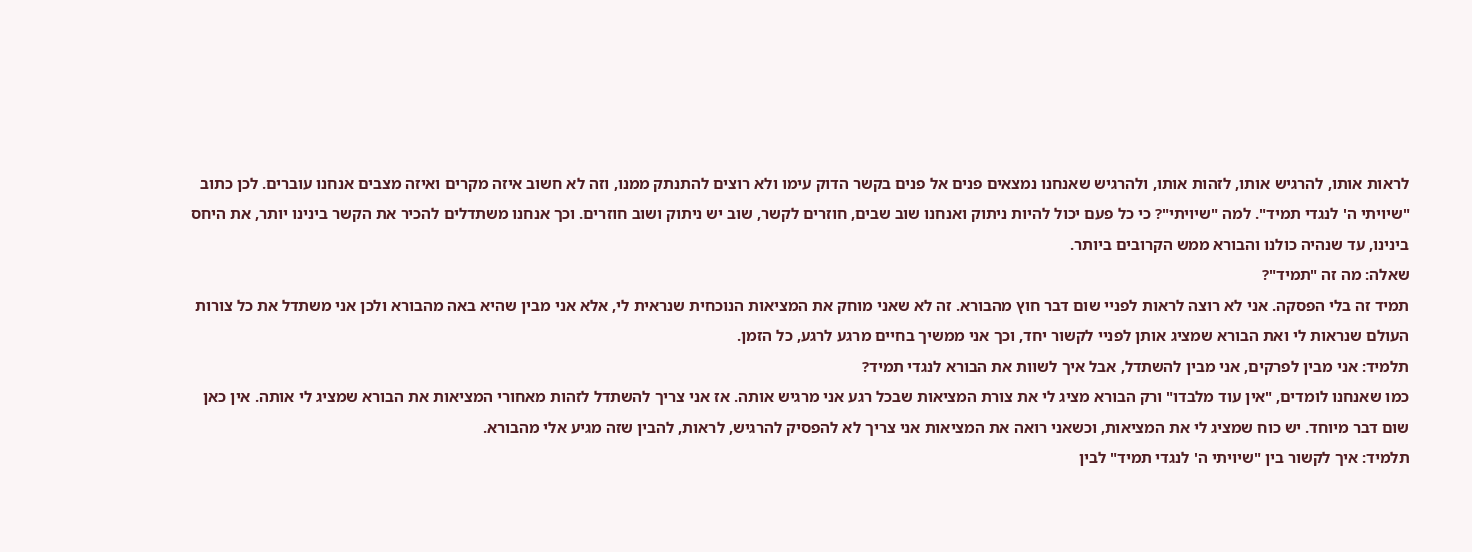לראות אותו, להרגיש אותו, לזהות אותו, ולהרגיש שאנחנו נמצאים פנים אל פנים בקשר הדוק עימו ולא רוצים להתנתק ממנו, וזה לא חשוב איזה מקרים ואיזה מצבים אנחנו עוברים. לכן כתוב "שיויתי ה' לנגדי תמיד". למה "שיויתי"? כי כל פעם יכול להיות ניתוק ואנחנו שוב שבים, חוזרים לקשר, שוב יש ניתוק ושוב חוזרים. וכך אנחנו משתדלים להכיר את הקשר בינינו יותר, את היחס בינינו, עד שנהיה כולנו והבורא ממש הקרובים ביותר.
שאלה: מה זה "תמיד"?
תמיד זה בלי הפסקה. אני לא רוצה לראות לפניי שום דבר חוץ מהבורא. זה לא שאני מוחק את המציאות הנוכחית שנראית לי, אלא אני מבין שהיא באה מהבורא ולכן אני משתדל את כל צורות העולם שנראות לי ואת הבורא שמציג אותן לפניי לקשור יחד, וכך אני ממשיך בחיים מרגע לרגע, כל הזמן.
תלמיד: אני מבין לפרקים, אני מבין להשתדל, אבל איך לשוות את הבורא לנגדי תמיד?
כמו שאנחנו לומדים, "אין עוד מלבדו" ורק הבורא מציג לי את צורת המציאות שבכל רגע אני מרגיש אותה. אז אני צריך להשתדל לזהות מאחורי המציאות את הבורא שמציג לי אותה. אין כאן שום דבר מיוחד. יש כוח שמציג לי את המציאות, וכשאני רואה את המציאות אני צריך לא להפסיק להרגיש, לראות, להבין שזה מגיע אלי מהבורא.
תלמיד: איך לקשור בין "שיויתי ה' לנגדי תמיד" לבין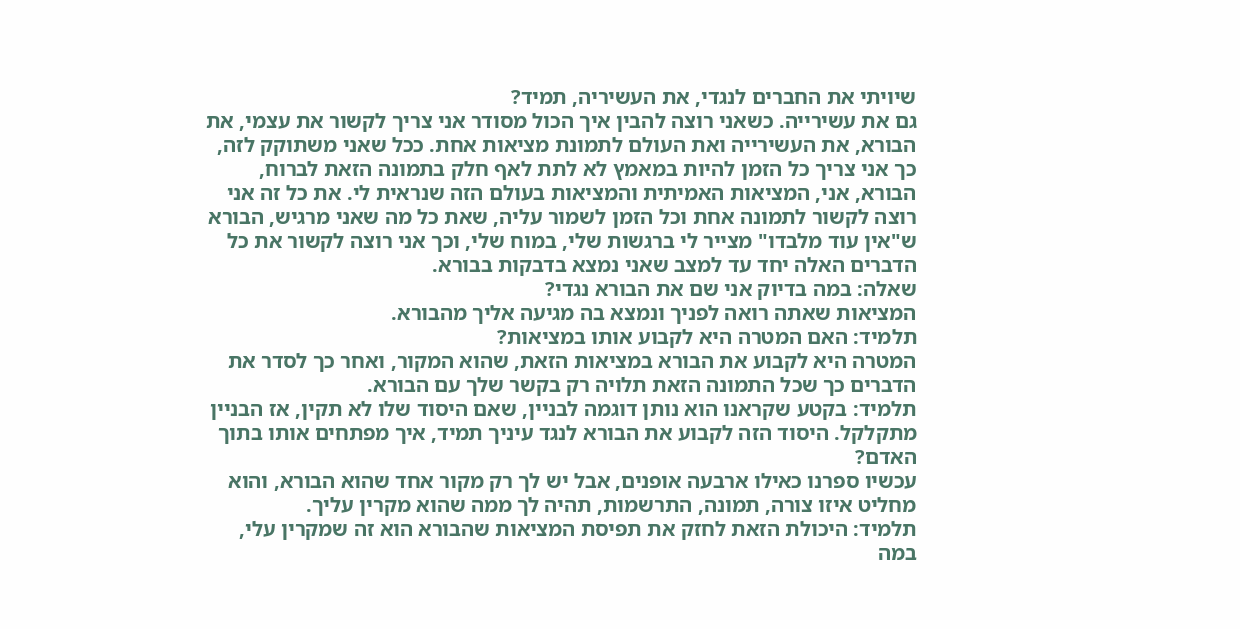שיויתי את החברים לנגדי, את העשיריה, תמיד?
גם את עשירייה. כשאני רוצה להבין איך הכול מסודר אני צריך לקשור את עצמי, את הבורא, את העשירייה ואת העולם לתמונת מציאות אחת. ככל שאני משתוקק לזה, כך אני צריך כל הזמן להיות במאמץ לא לתת לאף חלק בתמונה הזאת לברוח, הבורא, אני, המציאות האמיתית והמציאות בעולם הזה שנראית לי. את כל זה אני רוצה לקשור לתמונה אחת וכל הזמן לשמור עליה, שאת כל מה שאני מרגיש, הבורא ש"אין עוד מלבדו" מצייר לי ברגשות שלי, במוח שלי, וכך אני רוצה לקשור את כל הדברים האלה יחד עד למצב שאני נמצא בדבקות בבורא.
שאלה: במה בדיוק אני שם את הבורא נגדי?
המציאות שאתה רואה לפניך ונמצא בה מגיעה אליך מהבורא.
תלמיד: האם המטרה היא לקבוע אותו במציאות?
המטרה היא לקבוע את הבורא במציאות הזאת, שהוא המקור, ואחר כך לסדר את הדברים כך שכל התמונה הזאת תלויה רק בקשר שלך עם הבורא.
תלמיד: בקטע שקראנו הוא נותן דוגמה לבניין, שאם היסוד שלו לא תקין, אז הבניין מתקלקל. היסוד הזה לקבוע את הבורא לנגד עיניך תמיד, איך מפתחים אותו בתוך האדם?
עכשיו ספרנו כאילו ארבעה אופנים, אבל יש לך רק מקור אחד שהוא הבורא, והוא מחליט איזו צורה, תמונה, התרשמות, תהיה לך ממה שהוא מקרין עליך.
תלמיד: היכולת הזאת לחזק את תפיסת המציאות שהבורא הוא זה שמקרין עלי, במה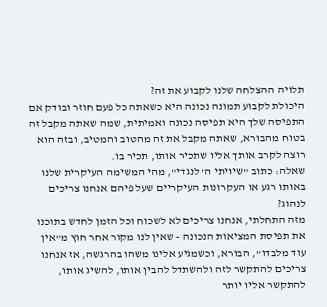תלויה ההצלחה שלנו לקבוע את זה?
היכולת לקבוע תמונה נכונה היא כשאתה כל פעם חוזר ובודק אם התפיסה שלך היא תפיסה נכונה ואמיתית, שמה שאתה מקבל זה בטוח מהבורא, שאתה מקבל את זה מהטוב והמטיב, ובזה הוא רוצה לקרב אותך אליו שתכיר אותו, תכיר בו.
שאלה: כתוב "שיויתי ה' לנגדי", מהי המשימה העיקרית שלנו באותו רגע או העקרונות העיקריים שעל פיהם אנחנו צריכים לנהוג?
מזה התחלתי, אנחנו צריכים לא לשכוח וכל הזמן לחדש בתוכנו את תפיסת המציאות הנכונה - שאין לנו מקור אחר חוץ מ"אין עוד מלבדו", הבורא, וכשמגיע אלינו משהו בהרגשה, אז אנחנו צריכים להתקשר לזה ולהשתדל להבין אותו, להשיג אותו, להתקשר אליו יותר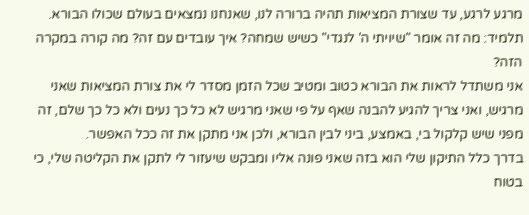מרגע לרגע, עד שצורת המציאות תהיה ברורה לנו, שאנחנו נמצאים בעולם שכולו הבורא.
תלמיד: מה זה אומר "שיויתי ה' לנגדי" כשיש שמחה? איך עובדים עם זה? מה קורה במקרה הזה?
אני משתדל לראות את הבורא כטוב ומטיב שכל הזמן מסדר לי את צורת המציאות שאני מרגיש, ואני צריך להגיע להבנה שאף על פי שאני מרגיש לא כל כך נעים ולא כל כך שלם, זה מפני שיש קלקול בי, באמצע, ביני לבין הבורא, ולכן אני מתקן את זה ככל האפשר.
בדרך כלל התיקון שלי הוא בזה שאני פונה אליו ומבקש שיעזור לי לתקן את הקליטה שלי, כי בטוח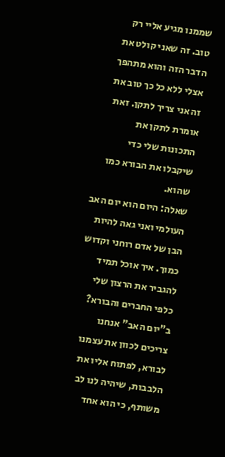שממנו מגיע אליי רק טוב. זה שאני קולט את הדבר הזה והוא מתהפך אצלי ללא כל כך טוב את זה אני צריך לתקן. זאת אומרת לתקן את התכונות שלי כדי שיקבלו את הבורא כמו שהוא.
שאלה: היום הוא יום האב העולמי ואני גאה להיות הבן של אדם רוחני וקדוש כמוך. איך אוכל תמיד להגביר את הרצון שלי כלפי החברים והבורא?
ב"יום האב" אנחנו צריכים לכוון את עצמנו לבורא, לפתוח אליו את הלבבות, שיהיה לנו לב משותף, כי הוא אחד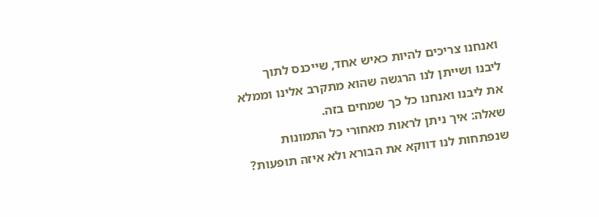ואנחנו צריכים להיות כאיש אחד, שייכנס לתוך ליבנו ושייתן לנו הרגשה שהוא מתקרב אלינו וממלא את ליבנו ואנחנו כל כך שמחים בזה.
שאלה: איך ניתן לראות מאחורי כל התמונות שנפתחות לנו דווקא את הבורא ולא איזה תופעות?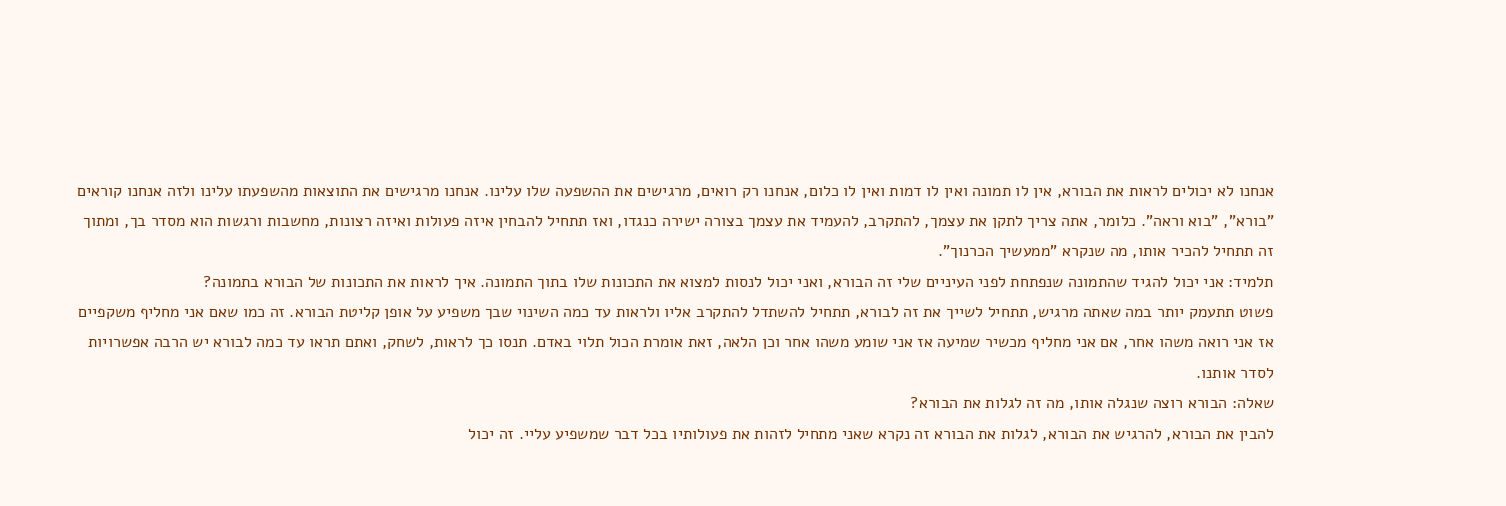אנחנו לא יכולים לראות את הבורא, אין לו תמונה ואין לו דמות ואין לו כלום, אנחנו רק רואים, מרגישים את ההשפעה שלו עלינו. אנחנו מרגישים את התוצאות מהשפעתו עלינו ולזה אנחנו קוראים "בורא", "בוא וראה". כלומר, אתה צריך לתקן את עצמך, להתקרב, להעמיד את עצמך בצורה ישירה כנגדו, ואז תתחיל להבחין איזה פעולות ואיזה רצונות, מחשבות ורגשות הוא מסדר בך, ומתוך זה תתחיל להכיר אותו, מה שנקרא "ממעשיך הכרנוך".
תלמיד: אני יכול להגיד שהתמונה שנפתחת לפני העיניים שלי זה הבורא, ואני יכול לנסות למצוא את התכונות שלו בתוך התמונה. איך לראות את התכונות של הבורא בתמונה?
פשוט תתעמק יותר במה שאתה מרגיש, תתחיל לשייך את זה לבורא, תתחיל להשתדל להתקרב אליו ולראות עד כמה השינוי שבך משפיע על אופן קליטת הבורא. זה כמו שאם אני מחליף משקפיים אז אני רואה משהו אחר, אם אני מחליף מכשיר שמיעה אז אני שומע משהו אחר וכן הלאה, זאת אומרת הכול תלוי באדם. תנסו כך לראות, לשחק, ואתם תראו עד כמה לבורא יש הרבה אפשרויות לסדר אותנו.
שאלה: הבורא רוצה שנגלה אותו, מה זה לגלות את הבורא?
להבין את הבורא, להרגיש את הבורא, לגלות את הבורא זה נקרא שאני מתחיל לזהות את פעולותיו בכל דבר שמשפיע עליי. זה יכול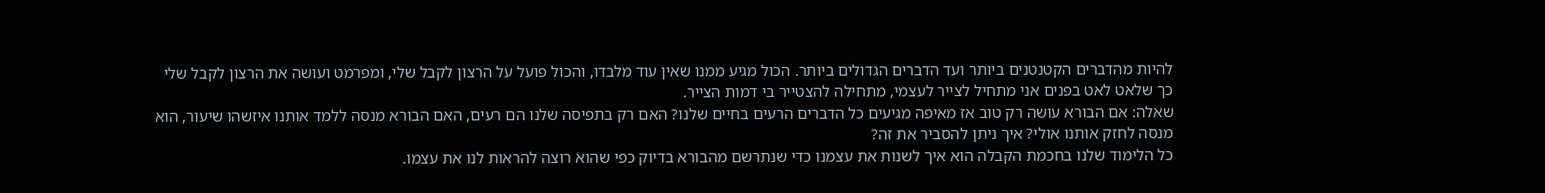להיות מהדברים הקטנטנים ביותר ועד הדברים הגדולים ביותר. הכול מגיע ממנו שאין עוד מלבדו, והכול פועל על הרצון לקבל שלי, ומפרמט ועושה את הרצון לקבל שלי כך שלאט לאט בפנים אני מתחיל לצייר לעצמי, מתחילה להצטייר בי דמות הצייר.
שאלה: אם הבורא עושה רק טוב אז מאיפה מגיעים כל הדברים הרעים בחיים שלנו? האם רק בתפיסה שלנו הם רעים, האם הבורא מנסה ללמד אותנו איזשהו שיעור, הוא מנסה לחזק אותנו אולי? איך ניתן להסביר את זה?
כל הלימוד שלנו בחכמת הקבלה הוא איך לשנות את עצמנו כדי שנתרשם מהבורא בדיוק כפי שהוא רוצה להראות לנו את עצמו.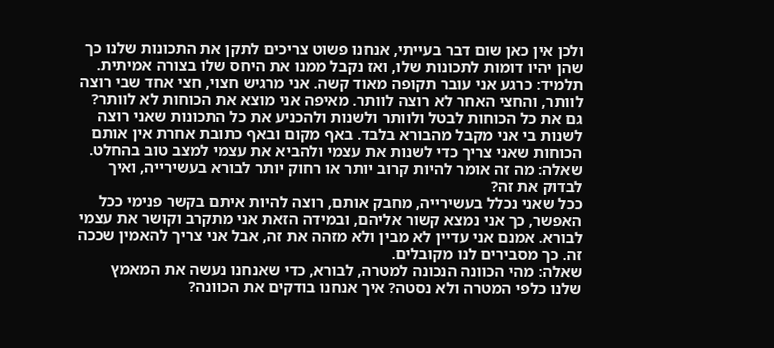ולכן אין כאן שום דבר בעייתי, אנחנו פשוט צריכים לתקן את התכונות שלנו כך שהן יהיו דומות לתכונות שלו, ואז נקבל ממנו את היחס שלו בצורה אמיתית.
תלמיד: כרגע אני עובר תקופה מאוד קשה. אני מרגיש חצוי, חצי אחד שבי רוצה לוותר, והחצי האחר לא רוצה לוותר. מאיפה אני מוצא את הכוחות לא לוותר?
גם את כל הכוחות לבטל ולוותר ולשנות ולהכניע את כל התכונות שאני רוצה לשנות בי אני מקבל מהבורא בלבד. באף מקום ובאף כתובת אחרת אין אותם הכוחות שאני צריך כדי לשנות את עצמי ולהביא את עצמי למצב טוב בהחלט.
שאלה: מה זה אומר להיות קרוב יותר או רחוק יותר לבורא בעשירייה, ואיך לבדוק את זה?
ככל שאני נכלל בעשירייה, מחבק אותם, רוצה להיות איתם בקשר פנימי ככל האפשר, כך אני נמצא קשור אליהם, ובמידה הזאת אני מתקרב וקושר את עצמי לבורא. אמנם אני עדיין לא מבין ולא מזהה את זה, אבל אני צריך להאמין שככה זה. כך מסבירים לנו מקובלים.
שאלה: מהי הכוונה הנכונה למטרה, לבורא, כדי שאנחנו נעשה את המאמץ שלנו כלפי המטרה ולא נסטה? איך אנחנו בודקים את הכוונה?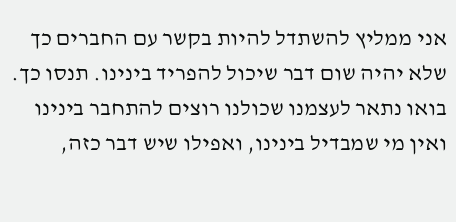אני ממליץ להשתדל להיות בקשר עם החברים כך שלא יהיה שום דבר שיכול להפריד בינינו. תנסו כך. בואו נתאר לעצמנו שכולנו רוצים להתחבר בינינו ואין מי שמבדיל בינינו, ואפילו שיש דבר כזה,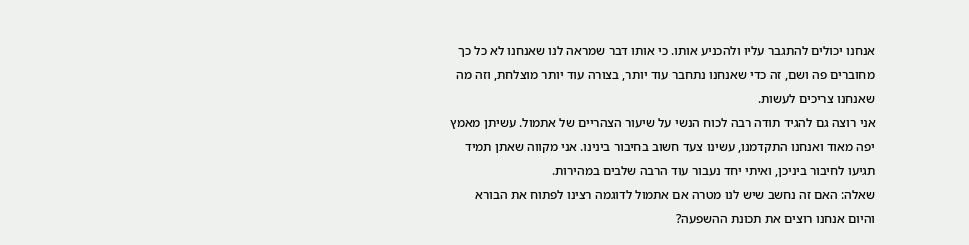אנחנו יכולים להתגבר עליו ולהכניע אותו. כי אותו דבר שמראה לנו שאנחנו לא כל כך מחוברים פה ושם, זה כדי שאנחנו נתחבר עוד יותר, בצורה עוד יותר מוצלחת, וזה מה שאנחנו צריכים לעשות.
אני רוצה גם להגיד תודה רבה לכוח הנשי על שיעור הצהריים של אתמול. עשיתן מאמץ יפה מאוד ואנחנו התקדמנו, עשינו צעד חשוב בחיבור בינינו. אני מקווה שאתן תמיד תגיעו לחיבור ביניכן, ואיתי יחד נעבור עוד הרבה שלבים במהירות.
שאלה: האם זה נחשב שיש לנו מטרה אם אתמול לדוגמה רצינו לפתוח את הבורא והיום אנחנו רוצים את תכונת ההשפעה?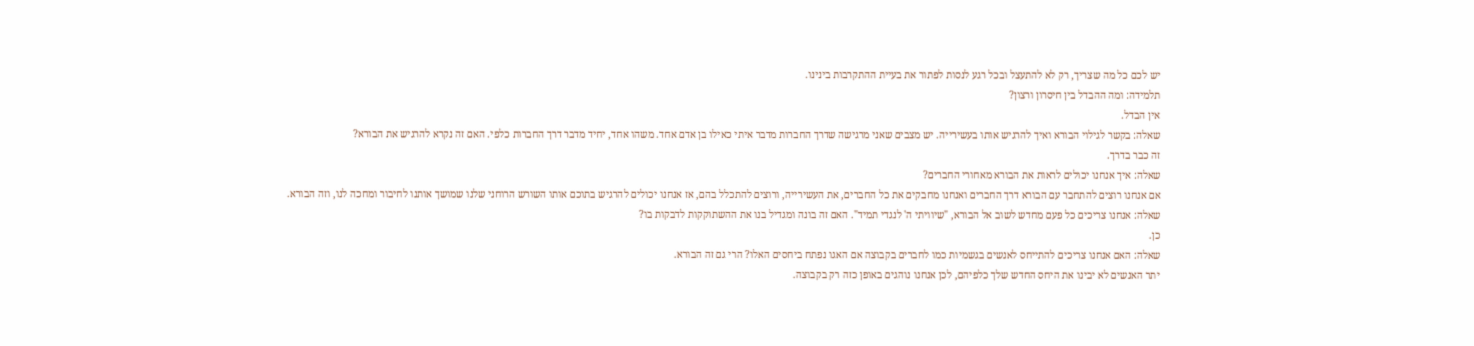יש לכם כל מה שצריך, רק לא להתעצל ובכל רגע לנסות לפתור את בעיית ההתקרבות בינינו.
תלמידה: ומה ההבדל בין חיסרון ורצון?
אין הבדל.
שאלה: בקשר לגילוי הבורא ואיך להרגיש אותו בעשירייה. יש מצבים שאני מרגישה שדרך החברות מדבר איתי כאילו בן אדם אחד. משהו אחד, יחיד מדבר דרך החברות כלפי. האם זה נקרא להרגיש את הבורא?
זה כבר בדרך.
שאלה: איך אנחנו יכולים לראות את הבורא מאחורי החברים?
אם אנחנו רוצים להתחבר עם הבורא דרך החברים ואנחנו מחבקים את כל החברים, את העשירייה, ורוצים להתכלל בהם, אז אנחנו יכולים להרגיש בתוכם אותו השורש הרוחני שלנו שמושך אותנו לחיבור ומחכה לנו, וזה הבורא.
שאלה: אנחנו צריכים כל פעם מחדש לשוב אל הבורא, "שיוויתי ה' לנגדי תמיד". האם זה בונה ומגדיל בנו את ההשתוקקות לדבקות בו?
כן.
שאלה: האם אנחנו צריכים להתייחס לאנשים בגשמיות כמו לחברים בקבוצה אם האגו נפתח ביחסים האלו? הרי גם זה הבורא.
יתר האנשים לא יבינו את היחס החדש שלך כלפיהם, לכן אנחנו נוהגים באופן כזה רק בקבוצה.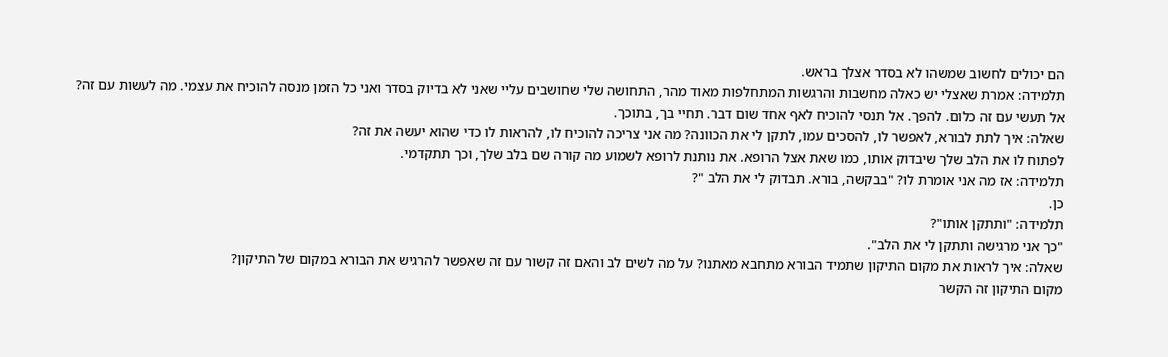הם יכולים לחשוב שמשהו לא בסדר אצלך בראש.
תלמידה: אמרת שאצלי יש כאלה מחשבות והרגשות המתחלפות מאוד מהר, התחושה שלי שחושבים עליי שאני לא בדיוק בסדר ואני כל הזמן מנסה להוכיח את עצמי. מה לעשות עם זה?
אל תעשי עם זה כלום. להפך. אל תנסי להוכיח לאף אחד שום דבר. תחיי בך, בתוכך.
שאלה: איך לתת לבורא, לאפשר לו, להסכים עמו, לתקן לי את הכוונה? מה אני צריכה להוכיח לו, להראות לו כדי שהוא יעשה את זה?
לפתוח לו את הלב שלך שיבדוק אותו, כמו שאת אצל הרופא. את נותנת לרופא לשמוע מה קורה שם בלב שלך, וכך תתקדמי.
תלמידה: אז מה אני אומרת לו? "בבקשה, בורא. תבדוק לי את הלב "?
כן.
תלמידה: "ותתקן אותו"?
"כך אני מרגישה ותתקן לי את הלב".
שאלה: איך לראות את מקום התיקון שתמיד הבורא מתחבא מאתנו? על מה לשים לב והאם זה קשור עם זה שאפשר להרגיש את הבורא במקום של התיקון?
מקום התיקון זה הקשר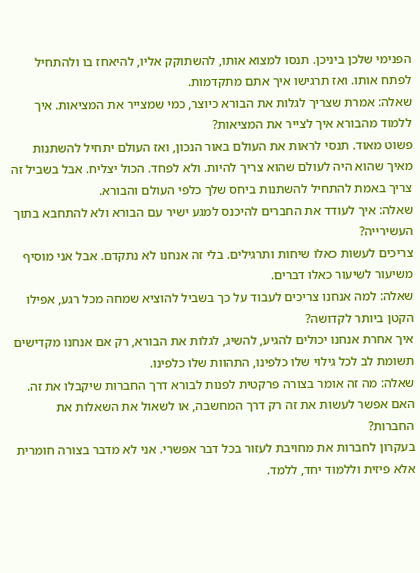הפנימי שלכן ביניכן. תנסו למצוא אותו, להשתוקק אליו, להיאחז בו ולהתחיל לפתח אותו. ואז תרגישו איך אתם מתקדמות.
שאלה: אמרת שצריך לגלות את הבורא כיוצר, כמי שמצייר את המציאות. איך ללמוד מהבורא איך לצייר את המציאות?
פשוט מאוד. תנסי לראות את העולם באור הנכון, ואז העולם יתחיל להשתנות מאיך שהוא היה לעולם שהוא צריך להיות. ולא לפחד. הכול יצליח. אבל בשביל זה צריך באמת להתחיל להשתנות ביחס שלך כלפי העולם והבורא.
שאלה: איך לעודד את החברים להיכנס למגע ישיר עם הבורא ולא להתחבא בתוך העשירייה?
צריכים לעשות כאלו שיחות ותרגילים. בלי זה אנחנו לא נתקדם. אבל אני מוסיף משיעור לשיעור כאלו דברים.
שאלה: למה אנחנו צריכים לעבוד על כך בשביל להוציא שמחה מכל רגע, אפילו הקטן ביותר לקדושה?
איך אחרת אנחנו יכולים להגיע, להשיג, לגלות את הבורא, רק אם אנחנו מקדישים תשומת לב לכל גילוי שלו כלפינו, התהוות שלו כלפינו.
שאלה: מה זה אומר בצורה פרקטית לפנות לבורא דרך החברות שיקבלו את זה. האם אפשר לעשות את זה רק דרך המחשבה, או לשאול את השאלות את החברות?
בעקרון לחברות את מחויבת לעזור בכל דבר אפשרי. אני לא מדבר בצורה חומרית אלא פיזית וללמוד יחד, ללמד.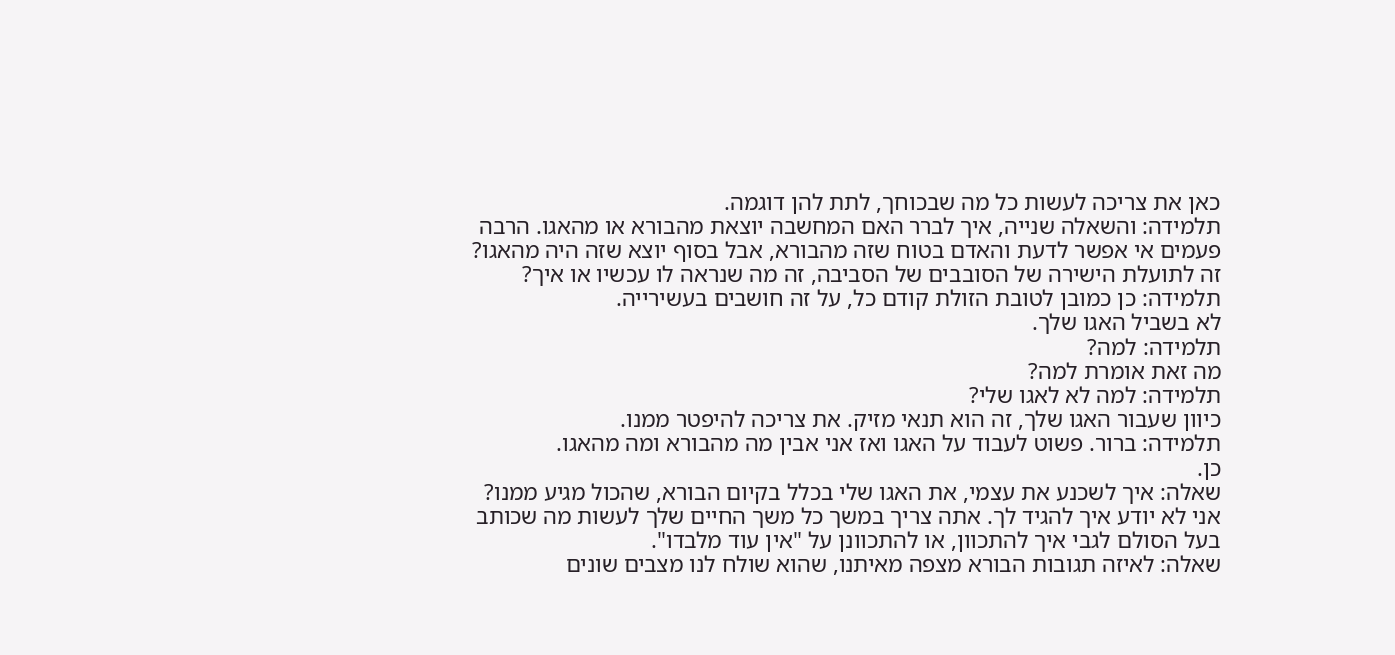כאן את צריכה לעשות כל מה שבכוחך, לתת להן דוגמה.
תלמידה: והשאלה שנייה, איך לברר האם המחשבה יוצאת מהבורא או מהאגו. הרבה פעמים אי אפשר לדעת והאדם בטוח שזה מהבורא, אבל בסוף יוצא שזה היה מהאגו?
זה לתועלת הישירה של הסובבים של הסביבה, זה מה שנראה לו עכשיו או איך?
תלמידה: כן כמובן לטובת הזולת קודם כל, על זה חושבים בעשירייה.
לא בשביל האגו שלך.
תלמידה: למה?
מה זאת אומרת למה?
תלמידה: למה לא לאגו שלי?
כיוון שעבור האגו שלך, זה הוא תנאי מזיק. את צריכה להיפטר ממנו.
תלמידה: ברור. פשוט לעבוד על האגו ואז אני אבין מה מהבורא ומה מהאגו.
כן.
שאלה: איך לשכנע את עצמי, את האגו שלי בכלל בקיום הבורא, שהכול מגיע ממנו?
אני לא יודע איך להגיד לך. אתה צריך במשך כל משך החיים שלך לעשות מה שכותב בעל הסולם לגבי איך להתכוון, או להתכוונן על "אין עוד מלבדו".
שאלה: לאיזה תגובות הבורא מצפה מאיתנו, שהוא שולח לנו מצבים שונים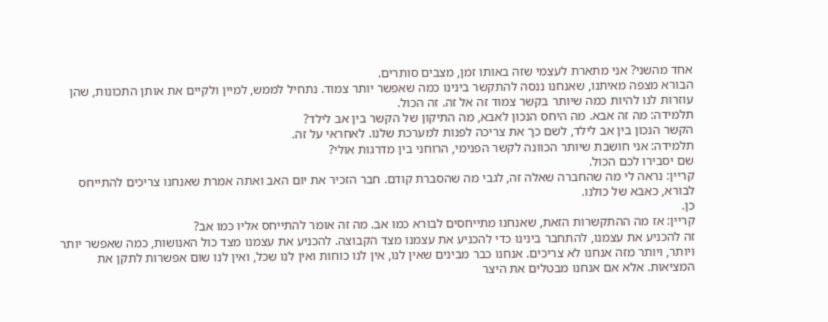אחד מהשני? אני מתארת לעצמי שזה באותו זמן, מצבים סותרים.
הבורא מצפה מאיתנו, שאנחנו ננסה להתקשר בינינו כמה שאפשר יותר צמוד. נתחיל לממש, למיין ולקיים את אותן התכונות, שהן עוזרות לנו להיות כמה שיותר בקשר צמוד זה אל זה. זה הכול.
תלמידה: מה זה אבא. מה היחס הנכון לאבא, מה התיקון של הקשר בין אב לילד?
הקשר הנכון בין אב לילד, לשם כך את צריכה לפנות למערכת שלנו. לאחראי על זה.
תלמידה: אני חושבת שיותר הכוונה לקשר הפנימי, הרוחני בין מדרגות אולי?
שם יסבירו לכם הכול.
קריין: נראה לי מה שהחברה שאלה זה, לגבי מה שהסברת קודם. חבר הזכיר את יום האב ואתה אמרת שאנחנו צריכים להתייחס לבורא, כאבא של כולנו.
כן.
קריין: אז מה ההתקשרות הזאת, שאנחנו מתייחסים לבורא כמו אב. מה זה אומר להתייחס אליו כמו אב?
זה להכניע את עצמנו, להתחבר בינינו כדי להכניע את עצמנו מצד הקבוצה. להכניע את עצמנו מצד כול האנושות, כמה שאפשר יותר ויותר, ויותר מזה אנחנו לא צריכים. אנחנו כבר מבינים שאין לנו, אין לנו כוחות ואין לנו שכל, ואין לנו שום אפשרות לתקן את המציאות. אלא אם אנחנו מבטלים את היצר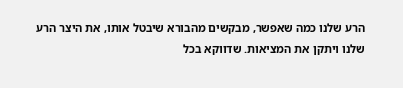הרע שלנו כמה שאפשר, מבקשים מהבורא שיבטל אותו, את היצר הרע שלנו ויתקן את המציאות. שדווקא בכל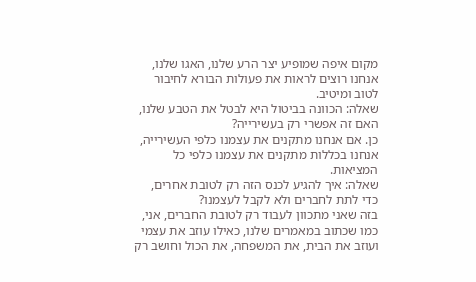מקום איפה שמופיע יצר הרע שלנו, האגו שלנו, אנחנו רוצים לראות את פעולות הבורא לחיבור לטוב ומיטיב.
שאלה: הכוונה בביטול היא לבטל את הטבע שלנו, האם זה אפשרי רק בעשירייה?
כן. אם אנחנו מתקנים את עצמנו כלפי העשירייה, אנחנו בכללות מתקנים את עצמנו כלפי כל המציאות.
שאלה: איך להגיע לכנס הזה רק לטובת אחרים, כדי לתת לחברים ולא לקבל לעצמנו?
בזה שאני מתכוון לעבוד רק לטובת החברים, אני, כמו שכתוב במאמרים שלנו, כאילו עוזב את עצמי ועוזב את הבית, את המשפחה, את הכול וחושב רק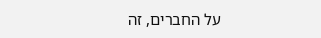על החברים, זה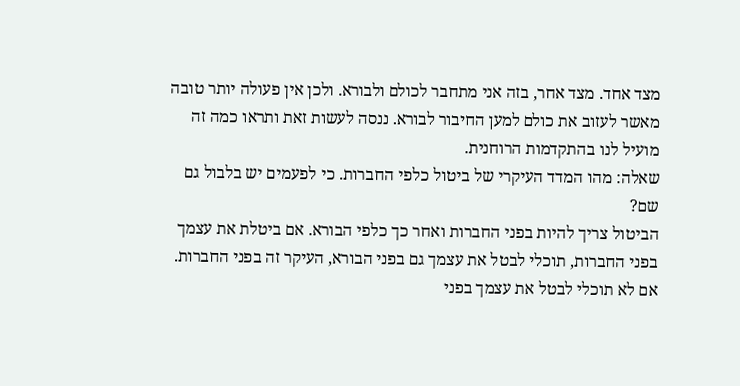מצד אחד. מצד אחר, בזה אני מתחבר לכולם ולבורא. ולכן אין פעולה יותר טובה מאשר לעזוב את כולם למען החיבור לבורא. ננסה לעשות זאת ותראו כמה זה מועיל לנו בהתקדמות הרוחנית.
שאלה: מהו המדד העיקרי של ביטול כלפי החברות. כי לפעמים יש בלבול גם שם?
הביטול צריך להיות בפני החברות ואחר כך כלפי הבורא. אם ביטלת את עצמך בפני החברות, תוכלי לבטל את עצמך גם בפני הבורא, העיקר זה בפני החברות. אם לא תוכלי לבטל את עצמך בפני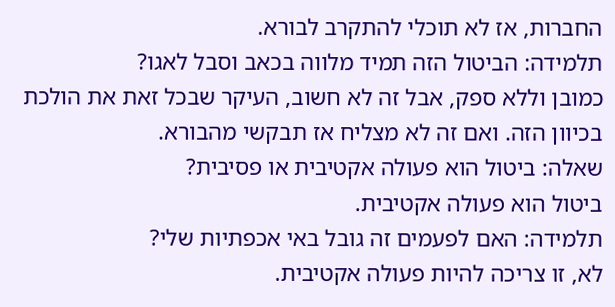החברות, אז לא תוכלי להתקרב לבורא.
תלמידה: הביטול הזה תמיד מלווה בכאב וסבל לאגו?
כמובן וללא ספק, אבל זה לא חשוב, העיקר שבכל זאת את הולכת בכיוון הזה. ואם זה לא מצליח אז תבקשי מהבורא.
שאלה: ביטול הוא פעולה אקטיבית או פסיבית?
ביטול הוא פעולה אקטיבית.
תלמידה: האם לפעמים זה גובל באי אכפתיות שלי?
לא, זו צריכה להיות פעולה אקטיבית.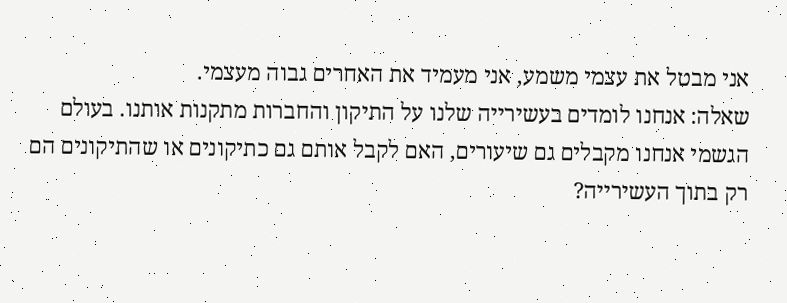אני מבטל את עצמי משמע, אני מעמיד את האחרים גבוה מעצמי.
שאלה: אנחנו לומדים בעשירייה שלנו על התיקון והחברות מתקנות אותנו. בעולם הגשמי אנחנו מקבלים גם שיעורים, האם לקבל אותם גם כתיקונים או שהתיקונים הם רק בתוך העשירייה?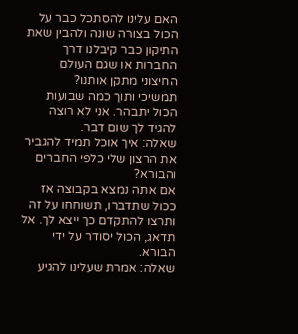האם עלינו להסתכל כבר על הכול בצורה שונה ולהבין שאת התיקון כבר קיבלנו דרך החברות או שגם העולם החיצוני מתקן אותנו?
תמשיכי ותוך כמה שבועות הכול יתבהר. אני לא רוצה להגיד לך שום דבר.
שאלה: איך אוכל תמיד להגביר את הרצון שלי כלפי החברים והבורא?
אם אתה נמצא בקבוצה אז ככול שתדברו, תשוחחו על זה ותרצו להתקדם כך ייצא לך. אל תדאג, הכול יסודר על ידי הבורא.
שאלה: אמרת שעלינו להגיע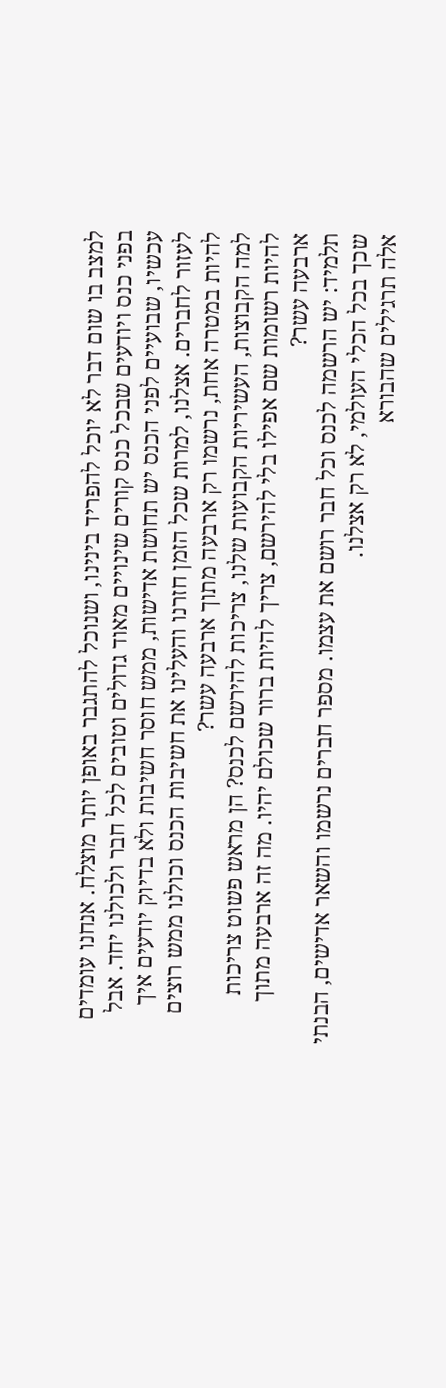למצב בו שום דבר לא יוכל להפריד בינינו, ושנוכל להתגבר באופן יותר מוצלח. אנחנו עומדים בפני כנס ויודעים שבכל כנס קורים שינויים מאוד גדולים וטובים לכל חבר ולכולנו יחד. אבל עכשיו, שבועיים לפני הכנס יש תחושת אדישות, ממש חוסר חשיבות ולא בדיוק יודעים איך לעזור לחברים. אצלנו, למרות שכל הזמן חזרנו והעלינו את חשיבות הכנס וכולנו ממש רוצים להיות במטרה אחת, נרשמו רק ארבעה מתוך ארבעה עשר?
למה הקבוצות, העשיריות הקבועות שלנו, צריכות להירשם לכנס? הן מראש פשוט צריכות להיות רשומות שם אפילו בלי להירשם, צריך להיות ברור שכולם יהיו. מה זה ארבעה מתוך ארבעה עשר?
תלמיד: יש הרשמה לכנס וכל חבר רושם את עצמו. מספר חברים נרשמו והשאר אדישים, הבנתי שכך בכל הכלי העולמי, לא רק אצלנו.
אלה תרגילים שהבורא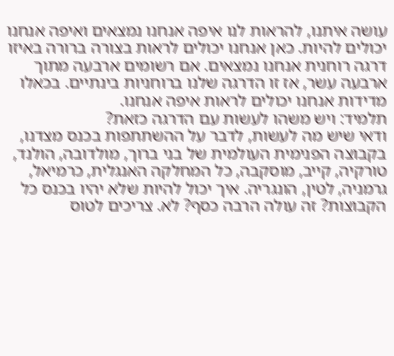עושה איתנו, להראות לנו איפה אנחנו נמצאים ואיפה אנחנו יכולים להיות. כאן אנחנו יכולים לראות בצורה ברורה באיזו דרגה רוחנית אנחנו נמצאים. אם רשומים ארבעה מתוך ארבעה עשר, אז זו הדרגה שלנו ברוחניות בינתיים. בכאלו מדידות אנחנו יכולים לראות איפה אנחנו.
תלמיד: ויש משהו לעשות עם הדרגה כזאת?
ודאי שיש מה לעשות, לדבר על ההשתתפות בכנס מצדנו, בקבוצה הפנימית העולמית של בני ברוך, מולדובה, הולנד, טורקיה, קייב, מוסקבה, כל המחלקה האנגלית, כרמיאל, גרמניה, לטין, הונגריה. איך יכול להיות שלא יהיו בכנס כל הקבוצות? זה עולה הרבה כסף? לא. צריכים לטוס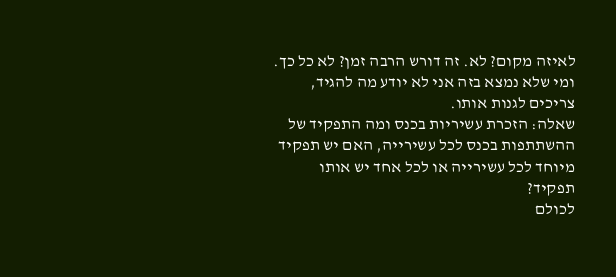לאיזה מקום? לא. זה דורש הרבה זמן? לא כל כך. ומי שלא נמצא בזה אני לא יודע מה להגיד, צריכים לגנות אותו.
שאלה: הזכרת עשיריות בכנס ומה התפקיד של ההשתתפות בכנס לכל עשירייה, האם יש תפקיד מיוחד לכל עשירייה או לכל אחד יש אותו תפקיד?
לכולם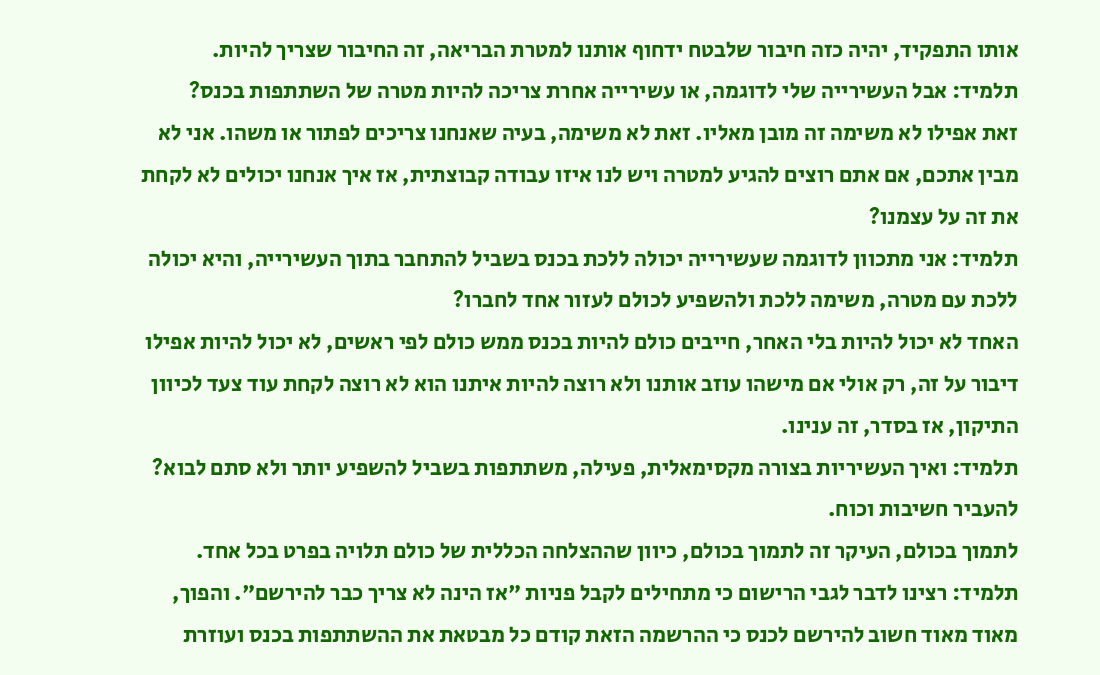אותו התפקיד, יהיה כזה חיבור שלבטח ידחוף אותנו למטרת הבריאה, זה החיבור שצריך להיות.
תלמיד: אבל העשירייה שלי לדוגמה, או עשירייה אחרת צריכה להיות מטרה של השתתפות בכנס?
זאת אפילו לא משימה זה מובן מאליו. זאת לא משימה, בעיה שאנחנו צריכים לפתור או משהו. אני לא מבין אתכם, אם אתם רוצים להגיע למטרה ויש לנו איזו עבודה קבוצתית, אז איך אנחנו יכולים לא לקחת את זה על עצמנו?
תלמיד: אני מתכוון לדוגמה שעשירייה יכולה ללכת בכנס בשביל להתחבר בתוך העשירייה, והיא יכולה ללכת עם מטרה, משימה ללכת ולהשפיע לכולם לעזור אחד לחברו?
האחד לא יכול להיות בלי האחר, חייבים כולם להיות בכנס ממש כולם לפי ראשים, לא יכול להיות אפילו דיבור על זה, רק אולי אם מישהו עוזב אותנו ולא רוצה להיות איתנו הוא לא רוצה לקחת עוד צעד לכיוון התיקון, אז בסדר, זה ענינו.
תלמיד: ואיך העשיריות בצורה מקסימאלית, פעילה, משתתפות בשביל להשפיע יותר ולא סתם לבוא? להעביר חשיבות וכוח.
לתמוך בכולם, העיקר זה לתמוך בכולם, כיוון שההצלחה הכללית של כולם תלויה בפרט בכל אחד.
תלמיד: רצינו לדבר לגבי הרישום כי מתחילים לקבל פניות "אז הינה לא צריך כבר להירשם". והפוך, מאוד מאוד חשוב להירשם לכנס כי ההרשמה הזאת קודם כל מבטאת את ההשתתפות בכנס ועוזרת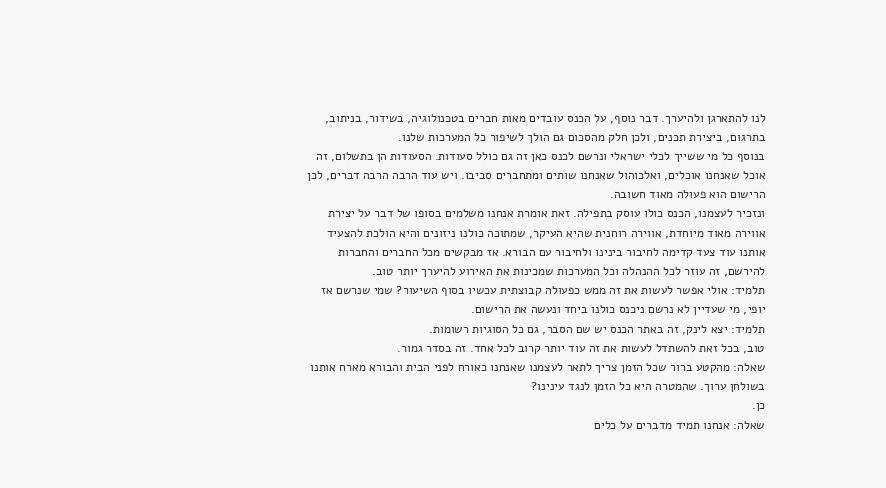לנו להתארגן ולהיערך. דבר נוסף, על הכנס עובדים מאות חברים בטכנולוגיה, בשידור, בניתוב, בתרגום, ביצירת תכנים, ולכן חלק מהסכום גם הולך לשיפור כל המערכות שלנו.
בנוסף כל מי ששייך לכלי ישראלי ונרשם לכנס כאן זה גם כולל סעודות. הסעודות הן בתשלום, זה אוכל שאנחנו אוכלים, ואלכוהול שאנחנו שותים ומתחברים סביבו. ויש עוד הרבה הרבה דברים, לכן הרישום הוא פעולה מאוד חשובה.
ונזכיר לעצמנו, הכנס כולו עוסק בתפילה. זאת אומרת אנחנו משלמים בסופו של דבר על יצירת אווירה מאוד מיוחדת, אווירה רוחנית שהיא העיקר, שמתוכה כולנו ניזונים והיא הולכת להצעיד אותנו עוד צעד קדימה לחיבור בינינו ולחיבור עם הבורא. אז מבקשים מכל החברים והחברות להירשם, זה עוזר לכל ההנהלה וכל המערכות שמכינות את האירוע להיערך יותר טוב.
תלמיד: אולי אפשר לעשות את זה ממש כפעולה קבוצתית עכשיו בסוף השיעור? שמי שנרשם אז יופי, מי שעדיין לא נרשם ניכנס כולנו ביחד ונעשה את הרישום.
תלמיד: יצא לינק, זה באתר הכנס יש שם הסבר, גם כל הסוגיות רשומות.
טוב, בכל זאת להשתדל לעשות את זה עוד יותר קרוב לכל אחד. זה בסדר גמור.
שאלה: מהקטע ברור שכל הזמן צריך לתאר לעצמנו שאנחנו כאורח לפני הבית והבורא מארח אותנו בשולחן ערוך. שהמטרה היא כל הזמן לנגד עינינו?
כן.
שאלה: אנחנו תמיד מדברים על כלים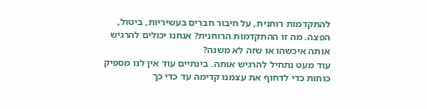להתקדמות רוחנית, על חיבור חברים בעשיריות, ביטול, הפצה. מה זו ההתקדמות הרוחנית? אנחנו יכולים להרגיש אותה איכשהו או שזה לא משנה?
עוד מעט נתחיל להרגיש אותה. בינתיים עוד אין לנו מספיק כוחות כדי לדחוף את עצמנו קדימה עד כדי כך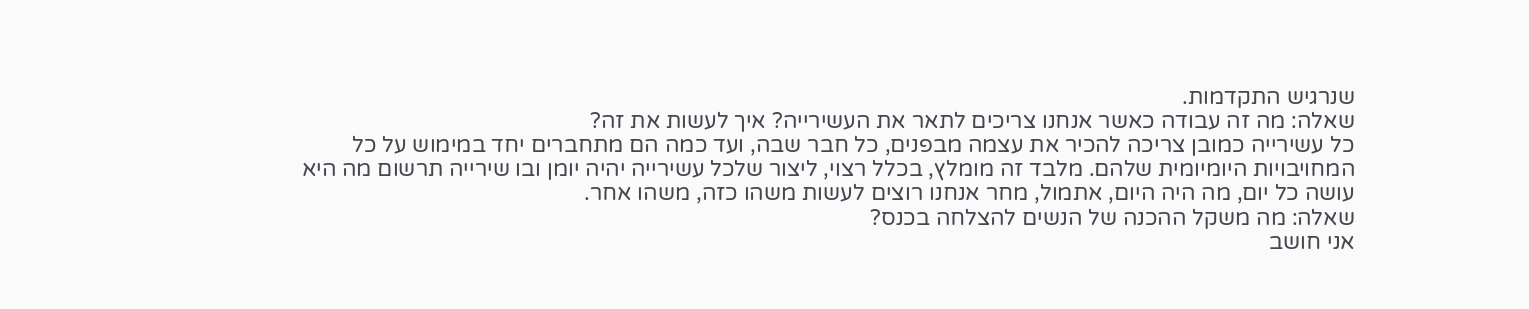שנרגיש התקדמות.
שאלה: מה זה עבודה כאשר אנחנו צריכים לתאר את העשירייה? איך לעשות את זה?
כל עשירייה כמובן צריכה להכיר את עצמה מבפנים, כל חבר שבה, ועד כמה הם מתחברים יחד במימוש על כל המחויבויות היומיומית שלהם. מלבד זה מומלץ, בכלל רצוי, ליצור שלכל עשירייה יהיה יומן ובו שירייה תרשום מה היא עושה כל יום, מה היה היום, אתמול, מחר אנחנו רוצים לעשות משהו כזה, משהו אחר.
שאלה: מה משקל ההכנה של הנשים להצלחה בכנס?
אני חושב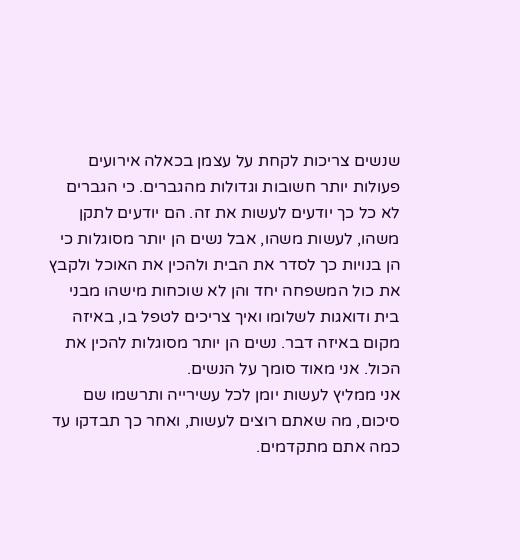שנשים צריכות לקחת על עצמן בכאלה אירועים פעולות יותר חשובות וגדולות מהגברים. כי הגברים לא כל כך יודעים לעשות את זה. הם יודעים לתקן משהו, לעשות משהו, אבל נשים הן יותר מסוגלות כי הן בנויות כך לסדר את הבית ולהכין את האוכל ולקבץ את כול המשפחה יחד והן לא שוכחות מישהו מבני בית ודואגות לשלומו ואיך צריכים לטפל בו, באיזה מקום באיזה דבר. נשים הן יותר מסוגלות להכין את הכול. אני מאוד סומך על הנשים.
אני ממליץ לעשות יומן לכל עשירייה ותרשמו שם סיכום, מה שאתם רוצים לעשות, ואחר כך תבדקו עד כמה אתם מתקדמים.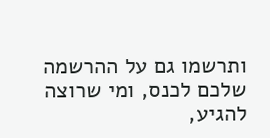ותרשמו גם על ההרשמה שלכם לכנס, ומי שרוצה להגיע,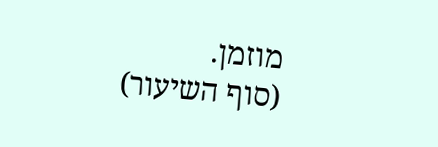מוזמן.
(סוף השיעור)